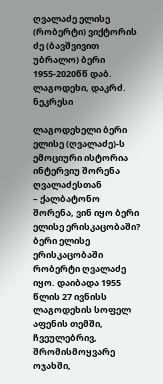ღვალაძე ელისე (რობერტი) ვიქტორის ძე (ბავშვივით უბრალო) ბერი 1955-2020წწ დაბ. ლაგოდეხი, დაკრძ. ნეკრესი

ლაგოდეხელი ბერი ელისე (ღვალაძე)-ს ემოციური ისტორია ინტერვიუ შორენა ღვალაძესთან
– ქალბატონო შორენა, ვინ იყო ბერი ელისე ერისკაცობაში?
ბერი ელისე ერისკაცობაში რობერტი ღვალაძე იყო. დაიბადა 1955 წლის 27 ივნისს ლაგოდეხის სოფელ აფენის თემში, ჩვეულებრივ, შრომისმოყვარე ოჯახში,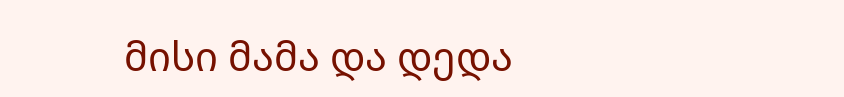მისი მამა და დედა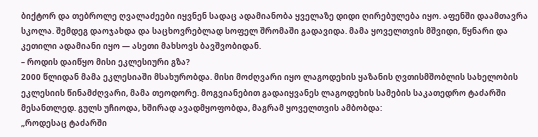ბიქტორ და თებროლე ღვალაძეები იყვნენ სადაც ადამიანობა ყველაზე დიდი ღირებულება იყო. აფენში დაამთავრა სკოლა. შემდეგ დაოჯახდა და საცხოვრებლად სოფელ შრომაში გადავიდა. მამა ყოველთვის მშვიდი, წყნარი და კეთილი ადამიანი იყო — ასეთი მახსოვს ბავშვობიდან.
– როდის დაიწყო მისი ეკლესიური გზა?
2000 წლიდან მამა ეკლესიაში მსახურობდა. მისი მოძღვარი იყო ლაგოდეხის ყაზანის ღვთისმშობლის სახელობის ეკლესიის წინამძღვარი, მამა თეოდორე. მოგვიანებით გადაიყვანეს ლაგოდეხის სამების საკათედრო ტაძარში მესანთლედ. გულს უჩიოდა, ხშირად ავადმყოფობდა, მაგრამ ყოველთვის ამბობდა:
„როდესაც ტაძარში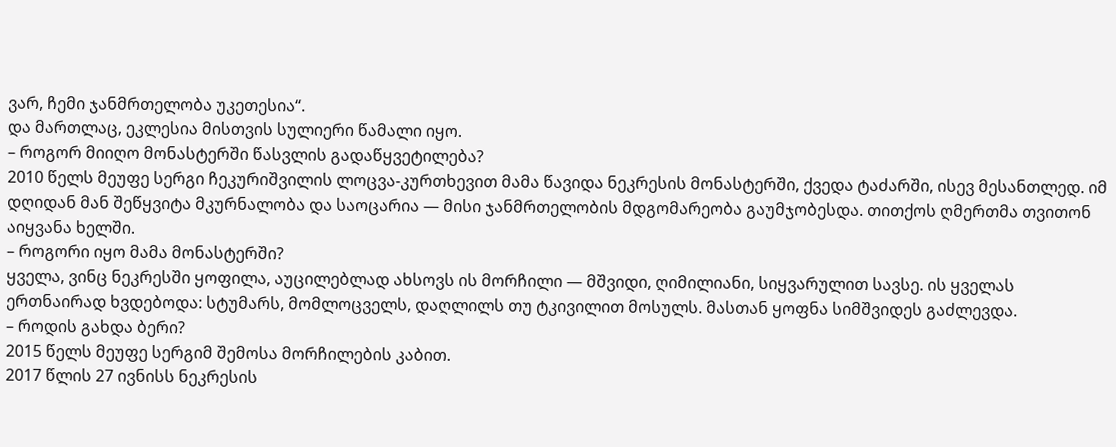ვარ, ჩემი ჯანმრთელობა უკეთესია“.
და მართლაც, ეკლესია მისთვის სულიერი წამალი იყო.
– როგორ მიიღო მონასტერში წასვლის გადაწყვეტილება?
2010 წელს მეუფე სერგი ჩეკურიშვილის ლოცვა-კურთხევით მამა წავიდა ნეკრესის მონასტერში, ქვედა ტაძარში, ისევ მესანთლედ. იმ დღიდან მან შეწყვიტა მკურნალობა და საოცარია — მისი ჯანმრთელობის მდგომარეობა გაუმჯობესდა. თითქოს ღმერთმა თვითონ აიყვანა ხელში.
– როგორი იყო მამა მონასტერში?
ყველა, ვინც ნეკრესში ყოფილა, აუცილებლად ახსოვს ის მორჩილი — მშვიდი, ღიმილიანი, სიყვარულით სავსე. ის ყველას ერთნაირად ხვდებოდა: სტუმარს, მომლოცველს, დაღლილს თუ ტკივილით მოსულს. მასთან ყოფნა სიმშვიდეს გაძლევდა.
– როდის გახდა ბერი?
2015 წელს მეუფე სერგიმ შემოსა მორჩილების კაბით.
2017 წლის 27 ივნისს ნეკრესის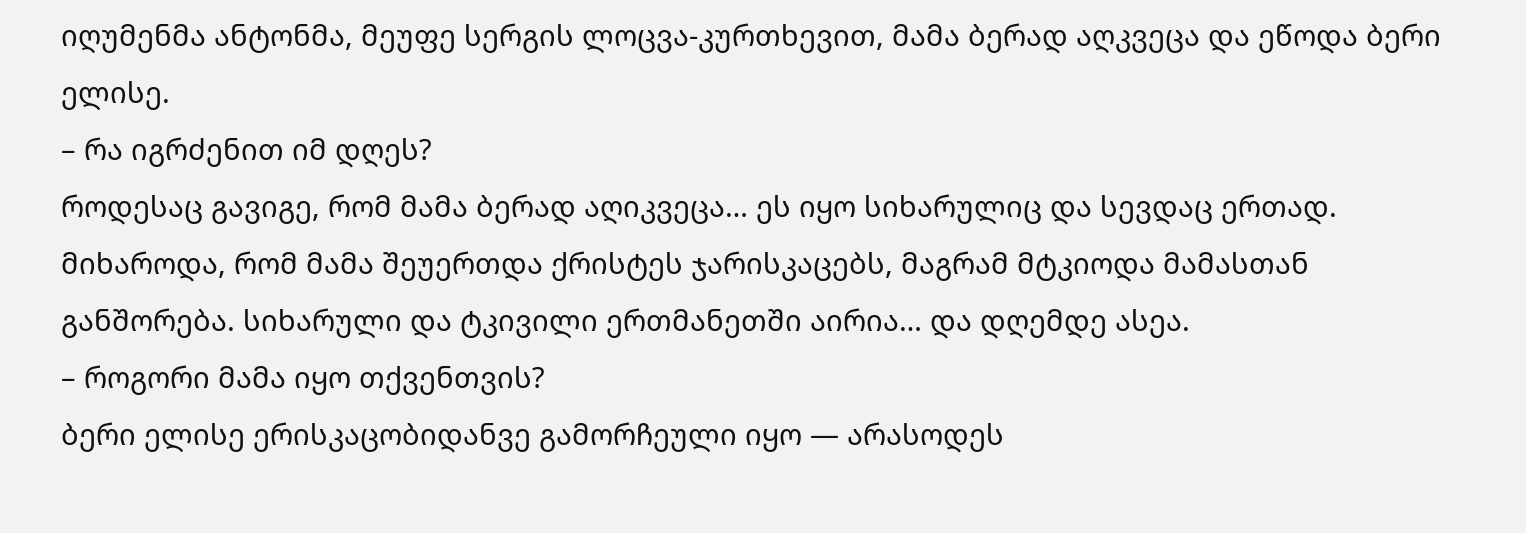იღუმენმა ანტონმა, მეუფე სერგის ლოცვა-კურთხევით, მამა ბერად აღკვეცა და ეწოდა ბერი ელისე.
– რა იგრძენით იმ დღეს?
როდესაც გავიგე, რომ მამა ბერად აღიკვეცა… ეს იყო სიხარულიც და სევდაც ერთად. მიხაროდა, რომ მამა შეუერთდა ქრისტეს ჯარისკაცებს, მაგრამ მტკიოდა მამასთან განშორება. სიხარული და ტკივილი ერთმანეთში აირია… და დღემდე ასეა.
– როგორი მამა იყო თქვენთვის?
ბერი ელისე ერისკაცობიდანვე გამორჩეული იყო — არასოდეს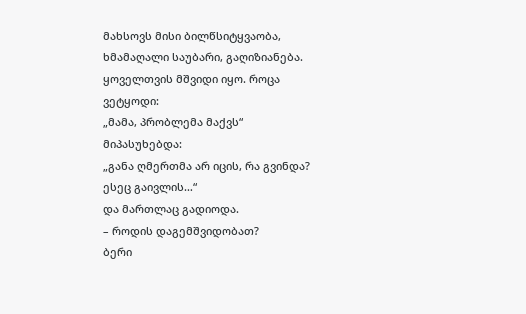მახსოვს მისი ბილწსიტყვაობა, ხმამაღალი საუბარი, გაღიზიანება. ყოველთვის მშვიდი იყო. როცა ვეტყოდი:
„მამა, პრობლემა მაქვს“
მიპასუხებდა:
„განა ღმერთმა არ იცის, რა გვინდა? ესეც გაივლის…“
და მართლაც გადიოდა.
– როდის დაგემშვიდობათ?
ბერი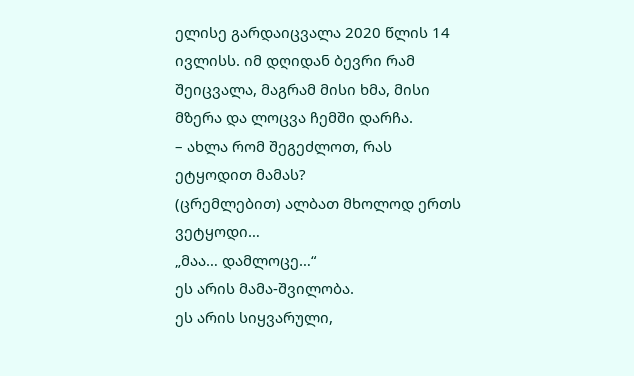ელისე გარდაიცვალა 2020 წლის 14 ივლისს. იმ დღიდან ბევრი რამ შეიცვალა, მაგრამ მისი ხმა, მისი მზერა და ლოცვა ჩემში დარჩა.
– ახლა რომ შეგეძლოთ, რას ეტყოდით მამას?
(ცრემლებით) ალბათ მხოლოდ ერთს ვეტყოდი…
„მაა… დამლოცე…“
ეს არის მამა-შვილობა.
ეს არის სიყვარული,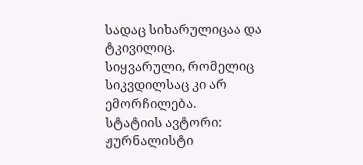სადაც სიხარულიცაა და ტკივილიც.
სიყვარული, რომელიც სიკვდილსაც კი არ ემორჩილება.
სტატიის ავტორი: ჟურნალისტი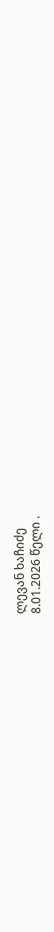ლევან ხაჩიძე
8.01.2026 წელი .